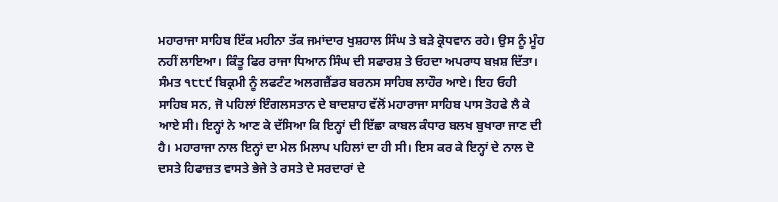ਮਹਾਰਾਜਾ ਸਾਹਿਬ ਇੱਕ ਮਹੀਨਾ ਤੱਕ ਜਮਾਂਦਾਰ ਖੁਸ਼ਹਾਲ ਸਿੰਘ ਤੇ ਬੜੇ ਕ੍ਰੋਧਵਾਨ ਰਹੇ। ਉਸ ਨੂੰ ਮੂੰਹ ਨਹੀਂ ਲਾਇਆ। ਕਿੰਤੂ ਫਿਰ ਰਾਜਾ ਧਿਆਨ ਸਿੰਘ ਦੀ ਸਫਾਰਸ਼ ਤੇ ਓਹਦਾ ਅਪਰਾਧ ਬਖ਼ਸ਼ ਦਿੱਤਾ।
ਸੰਮਤ ੧੮੮੯ ਬਿਕ੍ਰਮੀ ਨੂੰ ਲਫਟੰਟ ਅਲਗਜ਼ੈਂਡਰ ਬਰਨਸ ਸਾਹਿਬ ਲਾਹੌਰ ਆਏ। ਇਹ ਓਹੀ ਸਾਹਿਬ ਸਨ, ਜੋ ਪਹਿਲਾਂ ਇੰਗਲਸਤਾਨ ਦੇ ਬਾਦਸ਼ਾਹ ਵੱਲੋਂ ਮਹਾਰਾਜਾ ਸਾਹਿਬ ਪਾਸ ਤੋਹਫੇ ਲੈ ਕੇ ਆਏ ਸੀ। ਇਨ੍ਹਾਂ ਨੇ ਆਣ ਕੇ ਦੱਸਿਆ ਕਿ ਇਨ੍ਹਾਂ ਦੀ ਇੱਛਾ ਕਾਬਲ ਕੰਧਾਰ ਬਲਖ ਬੁਖਾਰਾ ਜਾਣ ਦੀ ਹੈ। ਮਹਾਰਾਜਾ ਨਾਲ ਇਨ੍ਹਾਂ ਦਾ ਮੇਲ ਮਿਲਾਪ ਪਹਿਲਾਂ ਦਾ ਹੀ ਸੀ। ਇਸ ਕਰ ਕੇ ਇਨ੍ਹਾਂ ਦੇ ਨਾਲ ਦੋ ਦਸਤੇ ਹਿਫਾਜ਼ਤ ਵਾਸਤੇ ਭੇਜੇ ਤੇ ਰਸਤੇ ਦੇ ਸਰਦਾਰਾਂ ਦੇ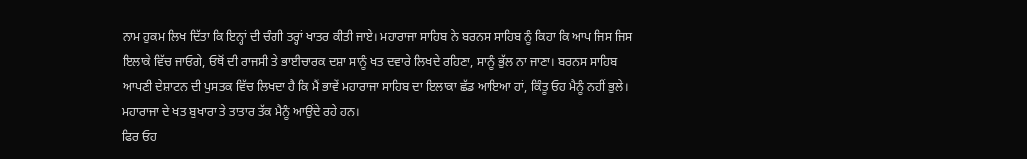ਨਾਮ ਹੁਕਮ ਲਿਖ ਦਿੱਤਾ ਕਿ ਇਨ੍ਹਾਂ ਦੀ ਚੰਗੀ ਤਰ੍ਹਾਂ ਖਾਤਰ ਕੀਤੀ ਜਾਏ। ਮਹਾਰਾਜਾ ਸਾਹਿਬ ਨੇ ਬਰਨਸ ਸਾਹਿਬ ਨੂੰ ਕਿਹਾ ਕਿ ਆਪ ਜਿਸ ਜਿਸ ਇਲਾਕੇ ਵਿੱਚ ਜਾਓਗੇ, ਓਥੋਂ ਦੀ ਰਾਜਸੀ ਤੇ ਭਾਈਚਾਰਕ ਦਸ਼ਾ ਸਾਨੂੰ ਖਤ ਦਵਾਰੇ ਲਿਖਦੇ ਰਹਿਣਾ, ਸਾਨੂੰ ਭੁੱਲ ਨਾ ਜਾਣਾ। ਬਰਨਸ ਸਾਹਿਬ ਆਪਣੀ ਦੇਸ਼ਾਟਨ ਦੀ ਪੁਸਤਕ ਵਿੱਚ ਲਿਖਦਾ ਹੈ ਕਿ ਮੈਂ ਭਾਵੇਂ ਮਹਾਰਾਜਾ ਸਾਹਿਬ ਦਾ ਇਲਾਕਾ ਛੱਡ ਆਇਆ ਹਾਂ, ਕਿੰਤੂ ਓਹ ਮੈਨੂੰ ਨਹੀਂ ਭੁਲੇ। ਮਹਾਰਾਜਾ ਦੇ ਖਤ ਬੁਖਾਰਾ ਤੇ ਤਾਤਾਰ ਤੱਕ ਮੈਨੂੰ ਆਉਂਦੇ ਰਹੇ ਹਨ।
ਫਿਰ ਓਹ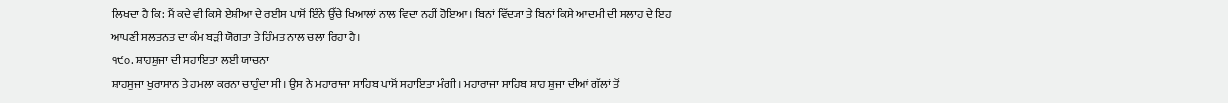ਲਿਖਦਾ ਹੈ ਕਿ: ਮੈਂ ਕਦੇ ਵੀ ਕਿਸੇ ਏਸ਼ੀਆ ਦੇ ਰਈਸ ਪਾਸੋਂ ਇੰਨੇ ਉੱਚੇ ਖਿਆਲਾਂ ਨਾਲ ਵਿਦਾ ਨਹੀਂ ਹੋਇਆ। ਬਿਨਾਂ ਵਿੱਦ੍ਯਾ ਤੇ ਬਿਨਾਂ ਕਿਸੇ ਆਦਮੀ ਦੀ ਸਲਾਹ ਦੇ ਇਹ ਆਪਣੀ ਸਲਤਨਤ ਦਾ ਕੰਮ ਬੜੀ ਯੋਗਤਾ ਤੇ ਹਿੰਮਤ ਨਾਲ ਚਲਾ ਰਿਹਾ ਹੈ।
੧੯੦. ਸ਼ਾਹਸ਼ੁਜਾ ਦੀ ਸਹਾਇਤਾ ਲਈ ਯਾਚਨਾ
ਸ਼ਾਹਸੁਜਾ ਖੁਰਾਸਾਨ ਤੇ ਹਮਲਾ ਕਰਨਾ ਚਾਹੁੰਦਾ ਸੀ। ਉਸ ਨੇ ਮਹਾਰਾਜਾ ਸਾਹਿਬ ਪਾਸੋਂ ਸਹਾਇਤਾ ਮੰਗੀ। ਮਹਾਰਾਜਾ ਸਾਹਿਬ ਸ਼ਾਹ ਸ਼ੁਜਾ ਦੀਆਂ ਗੱਲਾਂ ਤੋਂ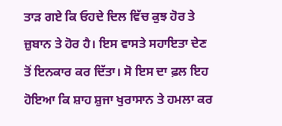ਤਾੜ ਗਏ ਕਿ ਓਹਦੇ ਦਿਲ ਵਿੱਚ ਕੁਝ ਹੋਰ ਤੇ ਜ਼ੁਬਾਨ ਤੇ ਹੋਰ ਹੈ। ਇਸ ਵਾਸਤੇ ਸਹਾਇਤਾ ਦੇਣ ਤੋਂ ਇਨਕਾਰ ਕਰ ਦਿੱਤਾ। ਸੋ ਇਸ ਦਾ ਫ਼ਲ ਇਹ ਹੋਇਆ ਕਿ ਸ਼ਾਹ ਸ਼ੁਜਾ ਖੁਰਾਸਾਨ ਤੇ ਹਮਲਾ ਕਰ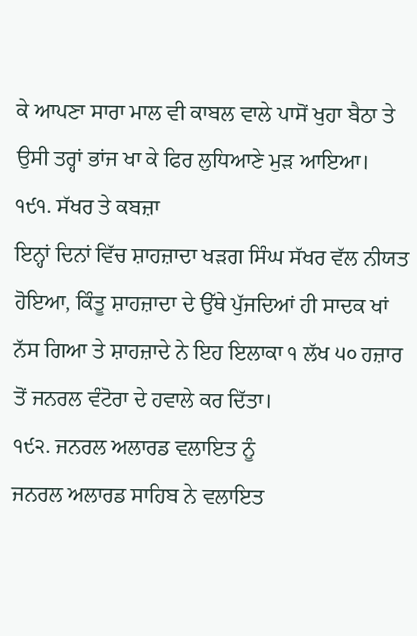ਕੇ ਆਪਣਾ ਸਾਰਾ ਮਾਲ ਵੀ ਕਾਬਲ ਵਾਲੇ ਪਾਸੋਂ ਖੁਹਾ ਬੈਠਾ ਤੇ ਉਸੀ ਤਰ੍ਹਾਂ ਭਾਂਜ ਖਾ ਕੇ ਫਿਰ ਲੁਧਿਆਣੇ ਮੁੜ ਆਇਆ।
੧੯੧. ਸੱਖਰ ਤੇ ਕਬਜ਼ਾ
ਇਨ੍ਹਾਂ ਦਿਨਾਂ ਵਿੱਚ ਸ਼ਾਹਜ਼ਾਦਾ ਖੜਗ ਸਿੰਘ ਸੱਖਰ ਵੱਲ ਨੀਯਤ ਹੋਇਆ, ਕਿੰਤੂ ਸ਼ਾਹਜ਼ਾਦਾ ਦੇ ਉੱਥੇ ਪੁੱਜਦਿਆਂ ਹੀ ਸਾਦਕ ਖਾਂ ਨੱਸ ਗਿਆ ਤੇ ਸ਼ਾਹਜ਼ਾਦੇ ਨੇ ਇਹ ਇਲਾਕਾ ੧ ਲੱਖ ੫੦ ਹਜ਼ਾਰ ਤੋਂ ਜਨਰਲ ਵੰਟੋਰਾ ਦੇ ਹਵਾਲੇ ਕਰ ਦਿੱਤਾ।
੧੯੨. ਜਨਰਲ ਅਲਾਰਡ ਵਲਾਇਤ ਨੂੰ
ਜਨਰਲ ਅਲਾਰਡ ਸਾਹਿਬ ਨੇ ਵਲਾਇਤ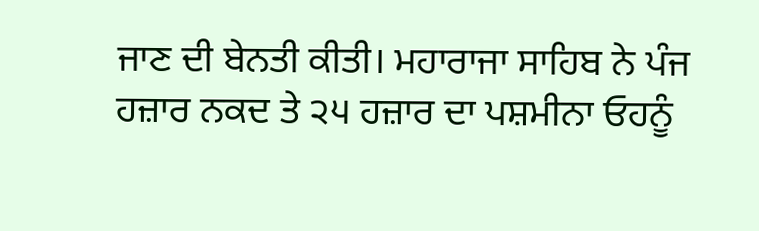ਜਾਣ ਦੀ ਬੇਨਤੀ ਕੀਤੀ। ਮਹਾਰਾਜਾ ਸਾਹਿਬ ਨੇ ਪੰਜ ਹਜ਼ਾਰ ਨਕਦ ਤੇ ੨੫ ਹਜ਼ਾਰ ਦਾ ਪਸ਼ਮੀਨਾ ਓਹਨੂੰ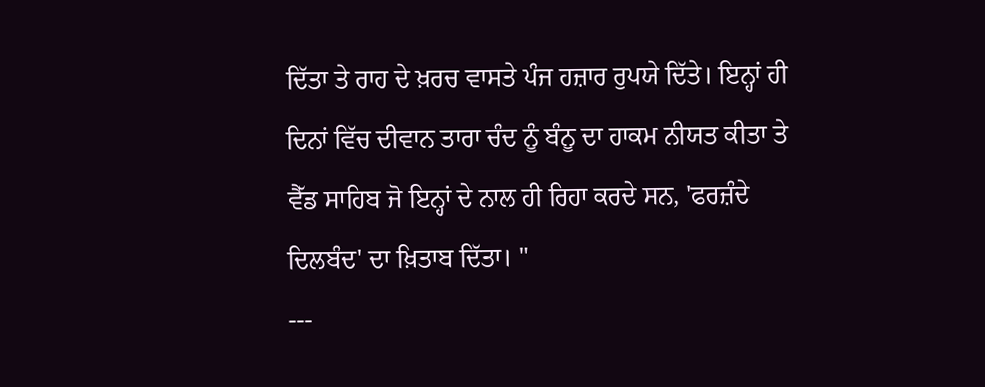ਦਿੱਤਾ ਤੇ ਰਾਹ ਦੇ ਖ਼ਰਚ ਵਾਸਤੇ ਪੰਜ ਹਜ਼ਾਰ ਰੁਪਯੇ ਦਿੱਤੇ। ਇਨ੍ਹਾਂ ਹੀ ਦਿਨਾਂ ਵਿੱਚ ਦੀਵਾਨ ਤਾਰਾ ਚੰਦ ਨੂੰ ਬੰਨੂ ਦਾ ਹਾਕਮ ਨੀਯਤ ਕੀਤਾ ਤੇ ਵੈੱਡ ਸਾਹਿਬ ਜੋ ਇਨ੍ਹਾਂ ਦੇ ਨਾਲ ਹੀ ਰਿਹਾ ਕਰਦੇ ਸਨ, 'ਫਰਜ਼ੰਦੇ ਦਿਲਬੰਦ' ਦਾ ਖ਼ਿਤਾਬ ਦਿੱਤਾ। "
---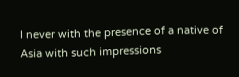I never with the presence of a native of Asia with such impressions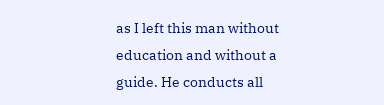as I left this man without education and without a guide. He conducts all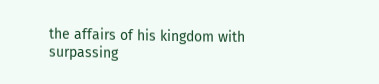the affairs of his kingdom with surpassing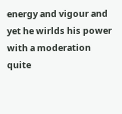energy and vigour and yet he wirlds his power with a moderation quite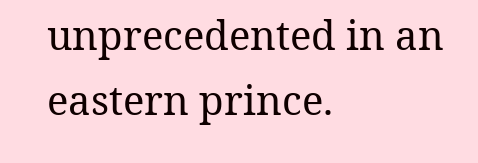unprecedented in an eastern prince.